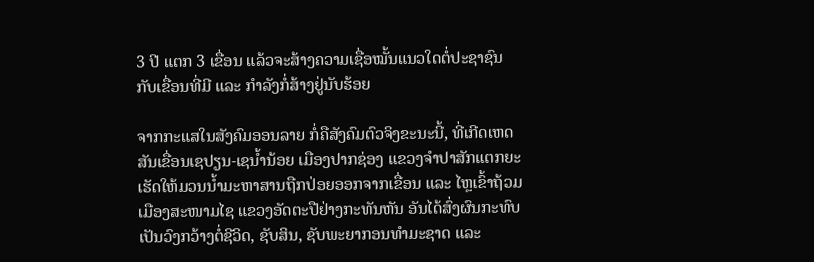3 ປີ ແຕກ 3 ເຂື່ອນ ແລ້ວຈະສ້າງຄວາມເຊື່ອໝັ້ນແນວໃດຕໍ່ປະຊາຊົນ ກັບເຂື່ອນທີ່ມີ ແລະ ກຳລັງກໍ່ສ້າງຢູ່ນັບຮ້ອຍ

ຈາກກະແສໃນສັງຄົມອອນລາຍ ກໍ່ຄືສັງຄົມຕົວຈິງຂະນະນີ້, ທີ່ເກີດເຫດສັນເຂື່ອນເຊປຽນ-ເຊນ້ຳນ້ອຍ ເມືອງປາກຊ່ອງ ແຂວງຈຳປາສັກແຕກຍະ ເຮັດໃຫ້ມວນນ້ຳມະຫາສານຖືກປ່ອຍອອກຈາກເຂື່ອນ ແລະ ໄຫຼເຂົ້າຖ້ວມເມືອງສະໜາມໄຊ ແຂວງອັດຕະປືຢ່າງກະທັນຫັນ ອັນໄດ້ສົ່ງຜົນກະທົບເປັນວົງກວ້າງຕໍ່ຊີວິດ, ຊັບສິນ, ຊັບພະຍາກອນທຳມະຊາດ ແລະ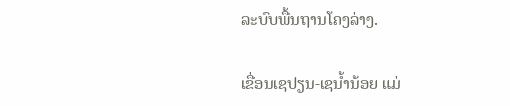ລະບົບພື້ນຖານໂຄງລ່າງ.

ເຂື່ອນເຊປຽນ-ເຊນ້ຳນ້ອຍ ແມ່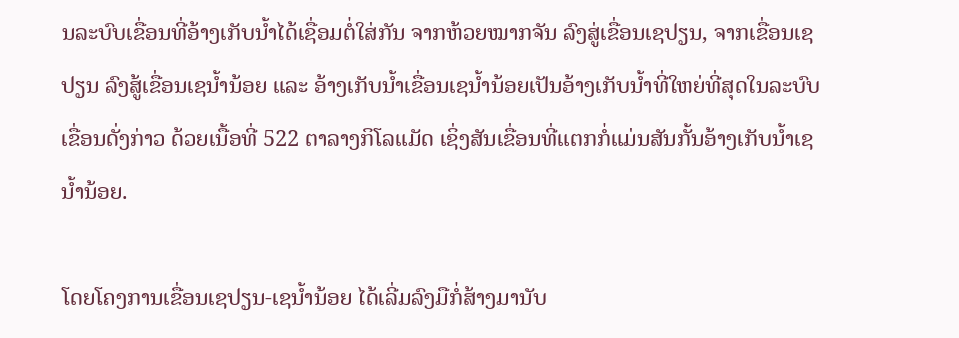ນລະບົບເຂື່ອນທີ່ອ້າງເກັບນ້ຳໄດ້ເຊື່ອມຕໍ່ໃສ່ກັນ ຈາກຫ້ວຍໝາກຈັນ ລົງສູ່ເຂື່ອນເຊປຽນ, ຈາກເຂື່ອນເຊປຽນ ລົງສູ້ເຂື່ອນເຊນ້ຳນ້ອຍ ແລະ ອ້າງເກັບນ້ຳເຂື່ອນເຊນ້ຳນ້ອຍເປັນອ້າງເກັບນ້ຳທີ່ໃຫຍ່ທີ່ສຸດໃນລະບົບເຂື່ອນດັ່ງກ່າວ ດ້ວຍເນື້ອທີ່ 522 ຕາລາງກິໂລແມັດ ເຊິ່ງສັນເຂື່ອນທີ່ແຕກກໍ່ແມ່ນສັນກັ້ນອ້າງເກັບນ້ຳເຊນ້ຳນ້ອຍ.

ໂດຍໂຄງການເຂື່ອນເຊປຽນ-ເຊນ້ຳນ້ອຍ ໄດ້ເລີ່ມລົງມືກໍ່ສ້າງມານັບ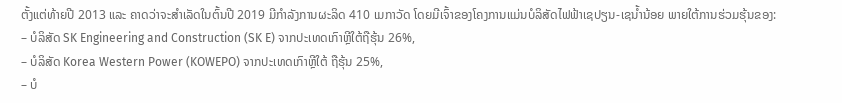ຕັ້ງແຕ່ທ້າຍປີ 2013 ແລະ ຄາດວ່າຈະສຳເລັດໃນຕົ້ນປີ 2019 ມີກຳລັງການຜະລິດ 410 ເມກາວັດ ໂດຍມີເຈົ້າຂອງໂຄງການແມ່ນບໍລິສັດໄຟຟ້າເຊປຽນ-ເຊນ້ຳນ້ອຍ ພາຍໃຕ້ການຮ່ວມຮຸ້ນຂອງ:
– ບໍລິສັດ SK Engineering and Construction (SK E) ຈາກປະເທດເກົາຫຼີໃຕ້ຖືຮຸ້ນ 26%,
– ບໍລິສັດ Korea Western Power (KOWEPO) ຈາກປະເທດເກົາຫຼີໃຕ້ ຖືຮຸ້ນ 25%,
– ບໍ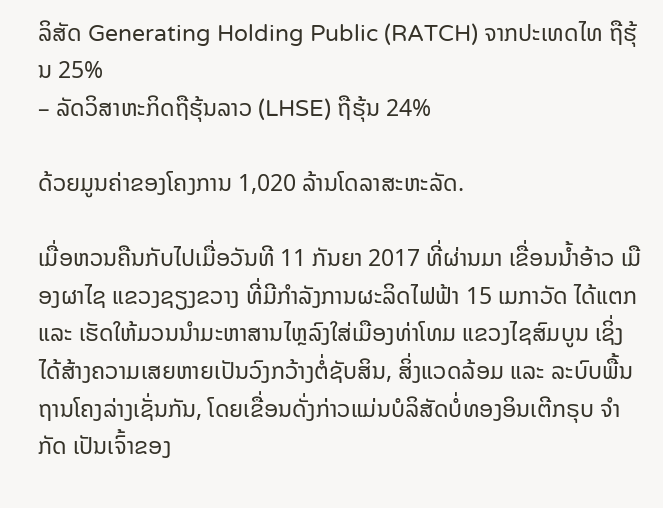ລິສັດ Generating Holding Public (RATCH) ຈາກປະເທດໄທ ຖືຮຸ້ນ 25%
– ລັດວິສາຫະກິດຖືຮຸ້ນລາວ (LHSE) ຖືຮຸ້ນ 24%

ດ້ວຍມູນຄ່າຂອງໂຄງການ 1,020 ລ້ານໂດລາສະຫະລັດ.

ເມື່ອຫວນຄືນກັບໄປເມື່ອວັນທີ 11 ກັນຍາ 2017 ທີ່ຜ່ານມາ ເຂື່ອນນ້ຳອ້າວ ເມືອງຜາໄຊ ແຂວງຊຽງຂວາງ ທີ່ມີກຳລັງການຜະລິດໄຟຟ້າ 15 ເມກາວັດ ໄດ້ແຕກ ແລະ ເຮັດໃຫ້ມວນນຳມະຫາສານໄຫຼລົງໃສ່ເມືອງທ່າໂທມ ແຂວງໄຊສົມບູນ ເຊິ່ງໄດ້ສ້າງຄວາມເສຍຫາຍເປັນວົງກວ້າງຕໍ່ຊັບສິນ, ສິ່ງແວດລ້ອມ ແລະ ລະບົບພື້ນຖານໂຄງລ່າງເຊັ່ນກັນ, ໂດຍເຂື່ອນດັ່ງກ່າວແມ່ນບໍລິສັດບໍ່ທອງອິນເຕີກຣຸບ ຈຳກັດ ເປັນເຈົ້າຂອງ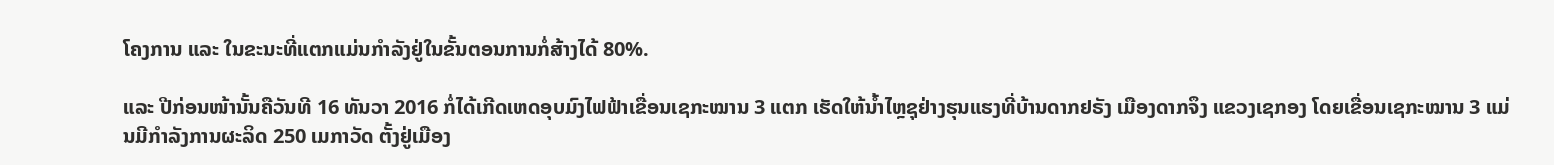ໂຄງການ ແລະ ໃນຂະນະທີ່ແຕກແມ່ນກຳລັງຢູ່ໃນຂັ້ນຕອນການກໍ່ສ້າງໄດ້ 80%.

ແລະ ປີກ່ອນໜ້ານັ້ນຄືວັນທີ 16 ທັນວາ 2016 ກໍ່ໄດ້ເກີດເຫດອຸບມົງໄຟຟ້າເຂື່ອນເຊກະໝານ 3 ແຕກ ເຮັດໃຫ້ນ້ຳໄຫຼຊຸຢ່າງຮຸນແຮງທີ່ບ້ານດາກຢຣັງ ເມືອງດາກຈຶງ ແຂວງເຊກອງ ໂດຍເຂື່ອນເຊກະໝານ 3 ແມ່ນມີກຳລັງການຜະລິດ 250 ເມກາວັດ ຕັ້ງຢູ່ເມືອງ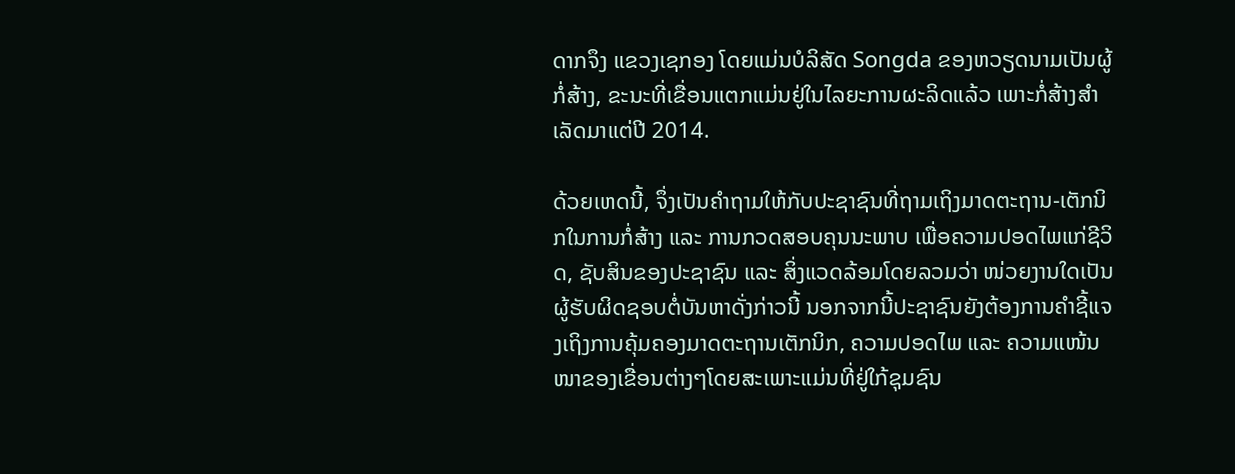ດາກຈຶງ ແຂວງເຊກອງ ໂດຍແມ່ນບໍລິສັດ Songda ຂອງຫວຽດນາມເປັນຜູ້ກໍ່ສ້າງ, ຂະນະທີ່ເຂື່ອນແຕກແມ່ນຢູ່ໃນໄລຍະການຜະລິດແລ້ວ ເພາະກໍ່ສ້າງສຳເລັດມາແຕ່ປີ 2014.

ດ້ວຍເຫດນີ້, ຈຶ່ງເປັນຄຳຖາມໃຫ້ກັບປະຊາຊົນທີ່ຖາມເຖິງມາດຕະຖານ-ເຕັກນິກໃນການກໍ່ສ້າງ ແລະ ການກວດສອບຄຸນນະພາບ ເພື່ອຄວາມປອດໄພແກ່ຊີວິດ, ຊັບສິນຂອງປະຊາຊົນ ແລະ ສິ່ງແວດລ້ອມໂດຍລວມວ່າ ໜ່ວຍງານໃດເປັນຜູ້ຮັບຜິດຊອບຕໍ່ບັນຫາດັ່ງກ່າວນີ້ ນອກຈາກນີ້ປະຊາຊົນຍັງຕ້ອງການຄຳຊີ້ແຈງເຖິງການຄຸ້ມຄອງມາດຕະຖານເຕັກນິກ, ຄວາມປອດໄພ ແລະ ຄວາມແໜ້ນໜາຂອງເຂື່ອນຕ່າງໆໂດຍສະເພາະແມ່ນທີ່ຢູ່ໃກ້ຊຸມຊົນ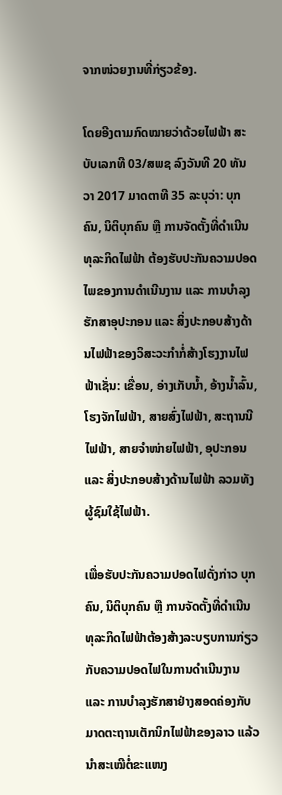ຈາກໜ່ວຍງານທີ່ກ່ຽວຂ້ອງ.

ໂດຍອີງຕາມກົດໝາຍວ່າດ້ວຍໄຟຟ້າ ສະບັບເລກທີ 03/ສພຊ ລົງວັນທີ 20 ທັນວາ 2017 ມາດຕາທີ 35 ລະບຸວ່າ: ບຸກຄົນ, ນິຕິບຸກຄົນ ຫຼື ການຈັດຕັ້ງທີ່ດຳເນີນທຸລະກິດໄຟຟ້າ ຕ້ອງຮັບປະກັນຄວາມປອດໄພຂອງການດຳເນີນງານ ແລະ ການບຳລຸງຮັກສາອຸປະກອນ ແລະ ສິ່ງປະກອບສ້າງດ້ານໄຟຟ້າຂອງວິສະວະກຳກໍ່ສ້າງໂຮງງານໄຟຟ້າເຊັ່ນ: ເຂື່ອນ, ອ່າງເກັບນ້ຳ, ອ້າງນ້ຳລົ້ນ, ໂຮງຈັກໄຟຟ້າ, ສາຍສົ່ງໄຟຟ້າ, ສະຖານນີໄຟຟ້າ, ສາຍຈຳໜ່າຍໄຟຟ້າ, ອຸປະກອນ ແລະ ສິ່ງປະກອບສ້າງດ້ານໄຟຟ້າ ລວມທັງຜູ້ຊົມໃຊ້ໄຟຟ້າ.

ເພື່ອຮັບປະກັນຄວາມປອດໄຟດັ່ງກ່າວ ບຸກຄົນ, ນິຕິບຸກຄົນ ຫຼື ການຈັດຕັ້ງທີ່ດຳເນີນທຸລະກິດໄຟຟ້າຕ້ອງສ້າງລະບຽບການກ່ຽວກັບຄວາມປອດໄຟໃນການດຳເນີນງານ ແລະ ການບຳລຸງຮັກສາຢ່າງສອດຄ່ອງກັບມາດຕະຖານເຕັກນິກໄຟຟ້າຂອງລາວ ແລ້ວນຳສະເໝີຕໍ່ຂະແໜງ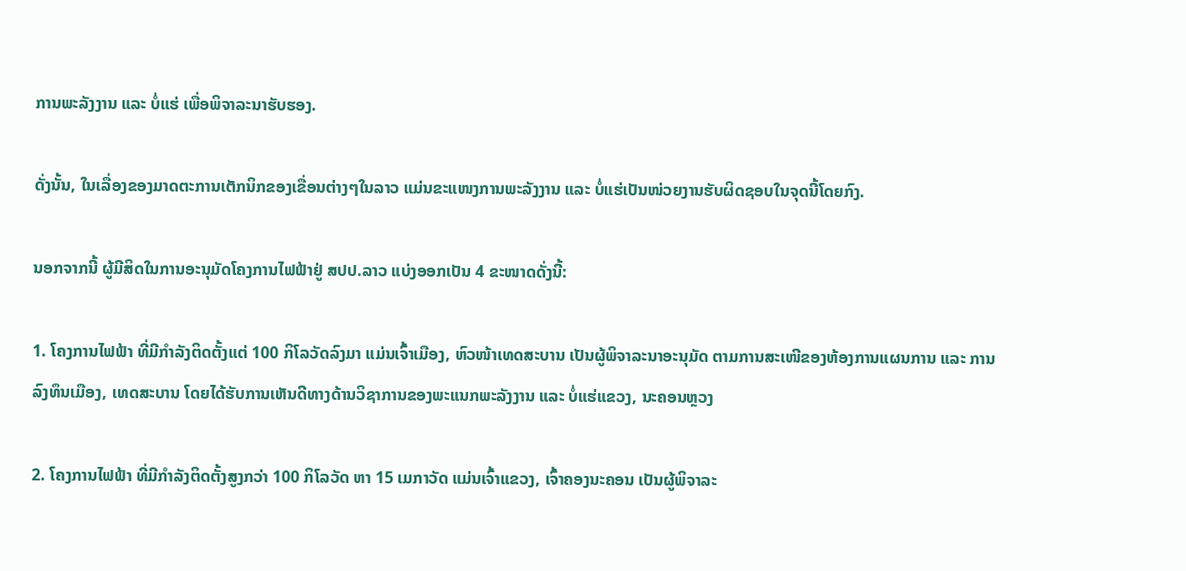ການພະລັງງານ ແລະ ບໍ່ແຮ່ ເພື່ອພິຈາລະນາຮັບຮອງ.

ດັ່ງນັ້ນ, ໃນເລື່ອງຂອງມາດຕະການເຕັກນິກຂອງເຂື່ອນຕ່າງໆໃນລາວ ແມ່ນຂະແໜງການພະລັງງານ ແລະ ບໍ່ແຮ່ເປັນໜ່ວຍງານຮັບຜິດຊອບໃນຈຸດນີ້ໂດຍກົງ.

ນອກຈາກນີ້ ຜູ້ມີສິດໃນການອະນຸມັດໂຄງການໄຟຟ້າຢູ່ ສປປ.ລາວ ແບ່ງອອກເປັນ 4 ຂະໜາດດັ່ງນີ້:

1. ໂຄງການໄຟຟ້າ ທີ່ມີກຳລັງຕິດຕັ້ງແຕ່ 100 ກິໂລວັດລົງມາ ແມ່ນເຈົ້າເມືອງ, ຫົວໜ້າເທດສະບານ ເປັນຜູ້ພິຈາລະນາອະນຸມັດ ຕາມການສະເໜີຂອງຫ້ອງການແຜນການ ແລະ ການລົງທຶນເມືອງ, ເທດສະບານ ໂດຍໄດ້ຮັບການເຫັນດີທາງດ້ານວິຊາການຂອງພະແນກພະລັງງານ ແລະ ບໍ່ແຮ່ແຂວງ, ນະຄອນຫຼວງ

2. ໂຄງການໄຟຟ້າ ທີ່ມີກຳລັງຕິດຕັ້ງສູງກວ່າ 100 ກິໂລວັດ ຫາ 15 ເມກາວັດ ແມ່ນເຈົ້າແຂວງ, ເຈົ້າຄອງນະຄອນ ເປັນຜູ້ພິຈາລະ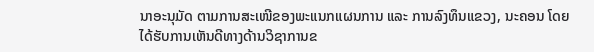ນາອະນຸມັດ ຕາມການສະເໜີຂອງພະແນກແຜນການ ແລະ ການລົງທຶນແຂວງ, ນະຄອນ ໂດຍໄດ້ຮັບການເຫັນດີທາງດ້ານວິຊາການຂ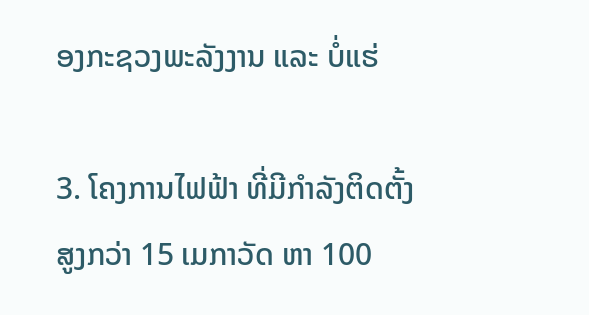ອງກະຊວງພະລັງງານ ແລະ ບໍ່ແຮ່

3. ໂຄງການໄຟຟ້າ ທີ່ມີກຳລັງຕິດຕັ້ງສູງກວ່າ 15 ເມກາວັດ ຫາ 100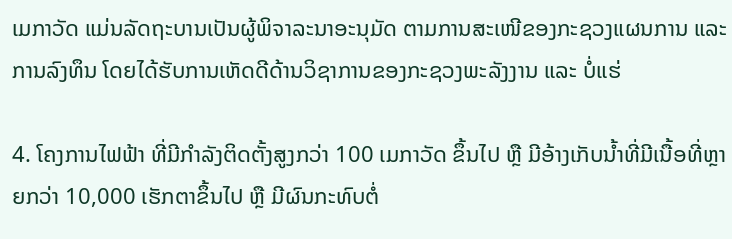ເມກາວັດ ແມ່ນລັດຖະບານເປັນຜູ້ພິຈາລະນາອະນຸມັດ ຕາມການສະເໜີຂອງກະຊວງແຜນການ ແລະ ການລົງທຶນ ໂດຍໄດ້ຮັບການເຫັດດີດ້ານວິຊາການຂອງກະຊວງພະລັງງານ ແລະ ບໍ່ແຮ່

4. ໂຄງການໄຟຟ້າ ທີ່ມີກຳລັງຕິດຕັ້ງສູງກວ່າ 100 ເມກາວັດ ຂຶ້ນໄປ ຫຼື ມີອ້າງເກັບນ້ຳທີ່ມີເນື້ອທີ່ຫຼາຍກວ່າ 10,000 ເຮັກຕາຂຶ້ນໄປ ຫຼື ມີຜົນກະທົບຕໍ່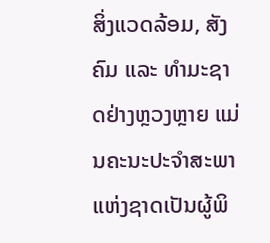ສິ່ງແວດລ້ອມ, ສັງຄົມ ແລະ ທຳມະຊາດຢ່າງຫຼວງຫຼາຍ ແມ່ນຄະນະປະຈຳສະພາແຫ່ງຊາດເປັນຜູ້ພິ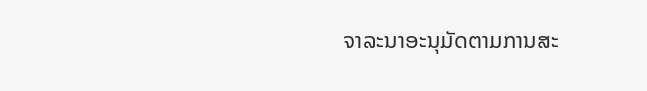ຈາລະນາອະນຸມັດຕາມການສະ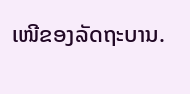ເໜີຂອງລັດຖະບານ.